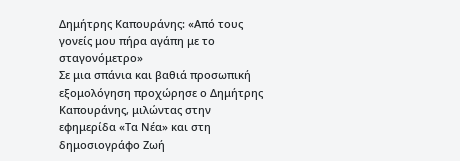Δημήτρης Καπουράνης: «Από τους γονείς μου πήρα αγάπη με το σταγονόμετρο»
Σε μια σπάνια και βαθιά προσωπική εξομολόγηση προχώρησε ο Δημήτρης Καπουράνης, μιλώντας στην εφημερίδα «Τα Νέα» και στη δημοσιογράφο Ζωή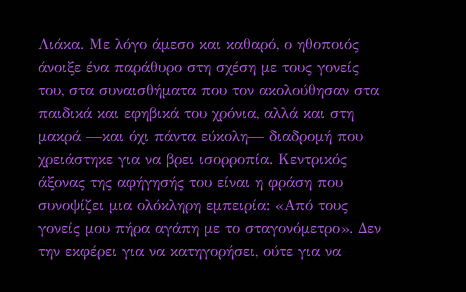Λιάκα. Με λόγο άμεσο και καθαρό, ο ηθοποιός άνοιξε ένα παράθυρο στη σχέση με τους γονείς του, στα συναισθήματα που τον ακολούθησαν στα παιδικά και εφηβικά του χρόνια, αλλά και στη μακρά —και όχι πάντα εύκολη— διαδρομή που χρειάστηκε για να βρει ισορροπία. Κεντρικός άξονας της αφήγησής του είναι η φράση που συνοψίζει μια ολόκληρη εμπειρία: «Από τους γονείς μου πήρα αγάπη με το σταγονόμετρο». Δεν την εκφέρει για να κατηγορήσει, ούτε για να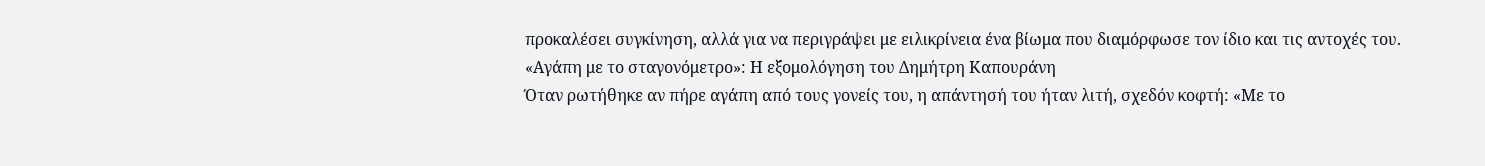προκαλέσει συγκίνηση, αλλά για να περιγράψει με ειλικρίνεια ένα βίωμα που διαμόρφωσε τον ίδιο και τις αντοχές του.
«Αγάπη με το σταγονόμετρο»: Η εξομολόγηση του Δημήτρη Καπουράνη
Όταν ρωτήθηκε αν πήρε αγάπη από τους γονείς του, η απάντησή του ήταν λιτή, σχεδόν κοφτή: «Με το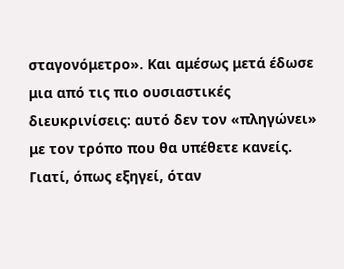σταγονόμετρο». Και αμέσως μετά έδωσε μια από τις πιο ουσιαστικές διευκρινίσεις: αυτό δεν τον «πληγώνει» με τον τρόπο που θα υπέθετε κανείς. Γιατί, όπως εξηγεί, όταν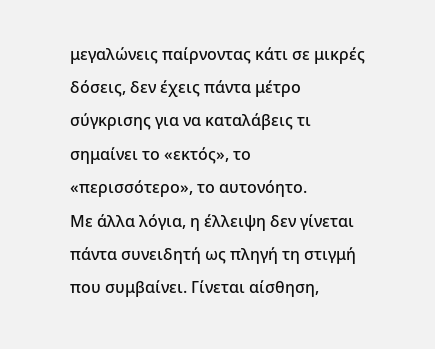μεγαλώνεις παίρνοντας κάτι σε μικρές δόσεις, δεν έχεις πάντα μέτρο σύγκρισης για να καταλάβεις τι σημαίνει το «εκτός», το «περισσότερο», το αυτονόητο.
Με άλλα λόγια, η έλλειψη δεν γίνεται πάντα συνειδητή ως πληγή τη στιγμή που συμβαίνει. Γίνεται αίσθηση,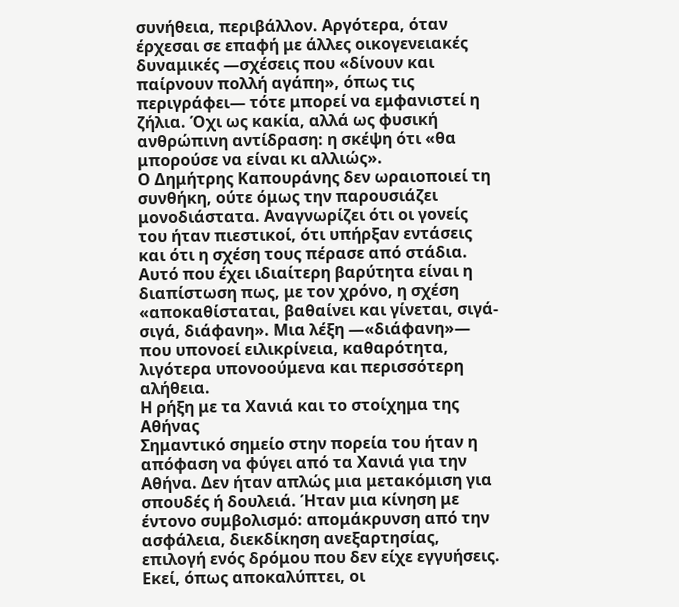συνήθεια, περιβάλλον. Αργότερα, όταν έρχεσαι σε επαφή με άλλες οικογενειακές δυναμικές —σχέσεις που «δίνουν και παίρνουν πολλή αγάπη», όπως τις περιγράφει— τότε μπορεί να εμφανιστεί η ζήλια. Όχι ως κακία, αλλά ως φυσική ανθρώπινη αντίδραση: η σκέψη ότι «θα μπορούσε να είναι κι αλλιώς».
Ο Δημήτρης Καπουράνης δεν ωραιοποιεί τη συνθήκη, ούτε όμως την παρουσιάζει μονοδιάστατα. Αναγνωρίζει ότι οι γονείς του ήταν πιεστικοί, ότι υπήρξαν εντάσεις και ότι η σχέση τους πέρασε από στάδια. Αυτό που έχει ιδιαίτερη βαρύτητα είναι η διαπίστωση πως, με τον χρόνο, η σχέση «αποκαθίσταται, βαθαίνει και γίνεται, σιγά-σιγά, διάφανη». Μια λέξη —«διάφανη»— που υπονοεί ειλικρίνεια, καθαρότητα, λιγότερα υπονοούμενα και περισσότερη αλήθεια.
Η ρήξη με τα Χανιά και το στοίχημα της Αθήνας
Σημαντικό σημείο στην πορεία του ήταν η απόφαση να φύγει από τα Χανιά για την Αθήνα. Δεν ήταν απλώς μια μετακόμιση για σπουδές ή δουλειά. Ήταν μια κίνηση με έντονο συμβολισμό: απομάκρυνση από την ασφάλεια, διεκδίκηση ανεξαρτησίας, επιλογή ενός δρόμου που δεν είχε εγγυήσεις.
Εκεί, όπως αποκαλύπτει, οι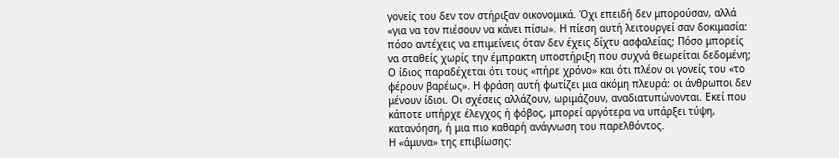γονείς του δεν τον στήριξαν οικονομικά. Όχι επειδή δεν μπορούσαν, αλλά «για να τον πιέσουν να κάνει πίσω». Η πίεση αυτή λειτουργεί σαν δοκιμασία: πόσο αντέχεις να επιμείνεις όταν δεν έχεις δίχτυ ασφαλείας; Πόσο μπορείς να σταθείς χωρίς την έμπρακτη υποστήριξη που συχνά θεωρείται δεδομένη;
Ο ίδιος παραδέχεται ότι τους «πήρε χρόνο» και ότι πλέον οι γονείς του «το φέρουν βαρέως». Η φράση αυτή φωτίζει μια ακόμη πλευρά: οι άνθρωποι δεν μένουν ίδιοι. Οι σχέσεις αλλάζουν, ωριμάζουν, αναδιατυπώνονται. Εκεί που κάποτε υπήρχε έλεγχος ή φόβος, μπορεί αργότερα να υπάρξει τύψη, κατανόηση, ή μια πιο καθαρή ανάγνωση του παρελθόντος.
Η «άμυνα» της επιβίωσης: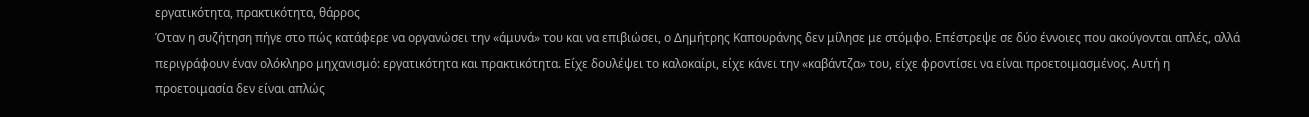εργατικότητα, πρακτικότητα, θάρρος
Όταν η συζήτηση πήγε στο πώς κατάφερε να οργανώσει την «άμυνά» του και να επιβιώσει, ο Δημήτρης Καπουράνης δεν μίλησε με στόμφο. Επέστρεψε σε δύο έννοιες που ακούγονται απλές, αλλά περιγράφουν έναν ολόκληρο μηχανισμό: εργατικότητα και πρακτικότητα. Είχε δουλέψει το καλοκαίρι, είχε κάνει την «καβάντζα» του, είχε φροντίσει να είναι προετοιμασμένος. Αυτή η προετοιμασία δεν είναι απλώς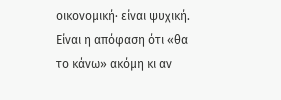οικονομική· είναι ψυχική. Είναι η απόφαση ότι «θα το κάνω» ακόμη κι αν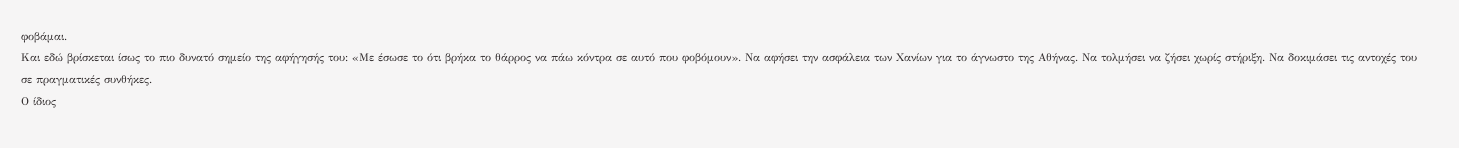φοβάμαι.
Και εδώ βρίσκεται ίσως το πιο δυνατό σημείο της αφήγησής του: «Με έσωσε το ότι βρήκα το θάρρος να πάω κόντρα σε αυτό που φοβόμουν». Να αφήσει την ασφάλεια των Χανίων για το άγνωστο της Αθήνας. Να τολμήσει να ζήσει χωρίς στήριξη. Να δοκιμάσει τις αντοχές του σε πραγματικές συνθήκες.
Ο ίδιος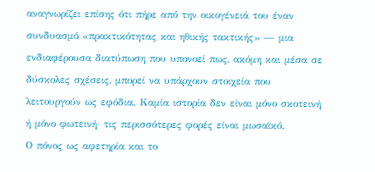αναγνωρίζει επίσης ότι πήρε από την οικογένειά του έναν συνδυασμό «πρακτικότητας και ηθικής τακτικής» — μια ενδιαφέρουσα διατύπωση που υπονοεί πως, ακόμη και μέσα σε δύσκολες σχέσεις, μπορεί να υπάρχουν στοιχεία που λειτουργούν ως εφόδια. Καμία ιστορία δεν είναι μόνο σκοτεινή ή μόνο φωτεινή· τις περισσότερες φορές είναι μωσαϊκό.
Ο πόνος ως αφετηρία και το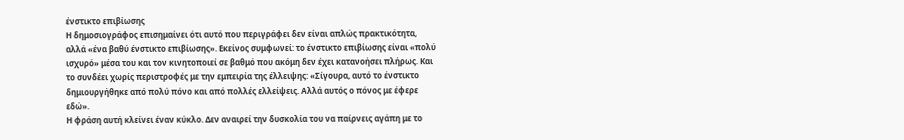ένστικτο επιβίωσης
Η δημοσιογράφος επισημαίνει ότι αυτό που περιγράφει δεν είναι απλώς πρακτικότητα, αλλά «ένα βαθύ ένστικτο επιβίωσης». Εκείνος συμφωνεί: το ένστικτο επιβίωσης είναι «πολύ ισχυρό» μέσα του και τον κινητοποιεί σε βαθμό που ακόμη δεν έχει κατανοήσει πλήρως. Και το συνδέει χωρίς περιστροφές με την εμπειρία της έλλειψης: «Σίγουρα, αυτό το ένστικτο δημιουργήθηκε από πολύ πόνο και από πολλές ελλείψεις. Αλλά αυτός ο πόνος με έφερε εδώ».
Η φράση αυτή κλείνει έναν κύκλο. Δεν αναιρεί την δυσκολία του να παίρνεις αγάπη με το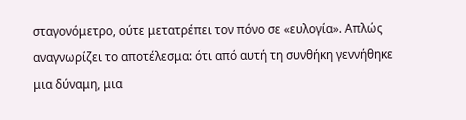σταγονόμετρο, ούτε μετατρέπει τον πόνο σε «ευλογία». Απλώς αναγνωρίζει το αποτέλεσμα: ότι από αυτή τη συνθήκη γεννήθηκε μια δύναμη, μια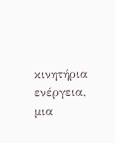κινητήρια ενέργεια, μια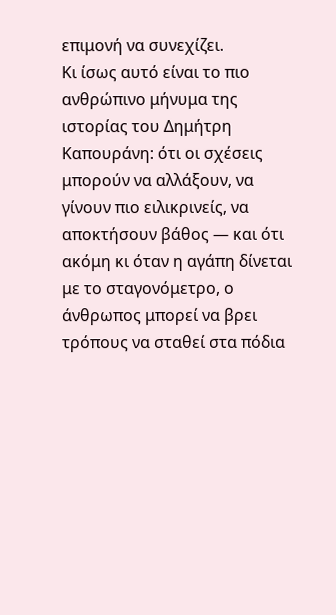επιμονή να συνεχίζει.
Κι ίσως αυτό είναι το πιο ανθρώπινο μήνυμα της ιστορίας του Δημήτρη Καπουράνη: ότι οι σχέσεις μπορούν να αλλάξουν, να γίνουν πιο ειλικρινείς, να αποκτήσουν βάθος — και ότι ακόμη κι όταν η αγάπη δίνεται με το σταγονόμετρο, ο άνθρωπος μπορεί να βρει τρόπους να σταθεί στα πόδια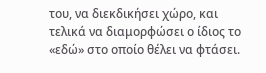του, να διεκδικήσει χώρο, και τελικά να διαμορφώσει ο ίδιος το «εδώ» στο οποίο θέλει να φτάσει.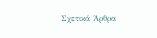Σχετικά Άρθρα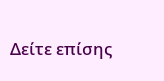Δείτε επίσης